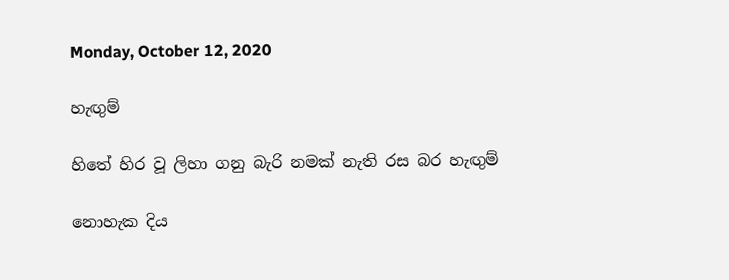Monday, October 12, 2020

හැඟුම්

හිතේ හිර වූ ලිහා ගනු බැරි නමක් නැති රස බර හැඟුම්

නොහැක දිය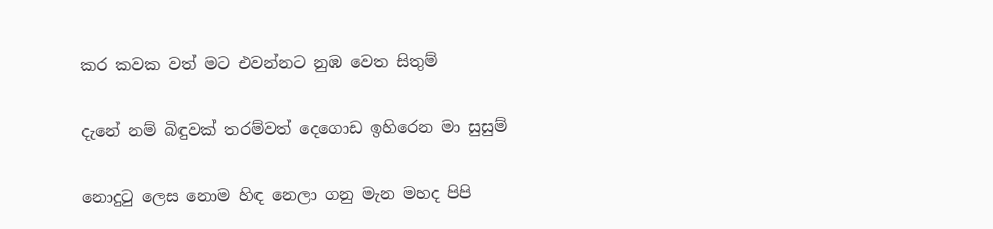කර කවක වත් මට එවන්නට නුඹ වෙත සිතුම්

දැනේ නම් බිඳුවක් තරම්වත් දෙගොඩ ඉහිරෙන මා සුසුම්

නොදුටු ලෙස නොම හිඳ නෙලා ගනු මැන මහද පිපි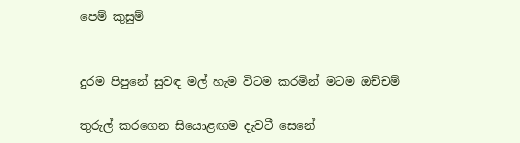පෙම් කුසුම්


දුරම පිපුනේ සුවඳ මල් හැම විටම කරමින් මටම ඔච්චම්

තුරුල් කරගෙන සියොළඟම දැවටී සෙනේ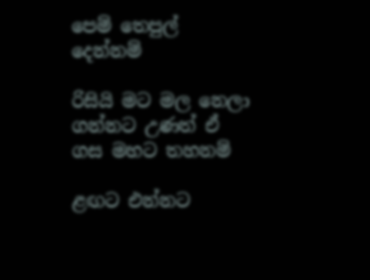පෙම් තෙපුල් දෙන්නම්

රිසියි මට මල නෙලා ගන්නට උණත් ඒ ගස මහට තහනම්

ළඟට එන්නට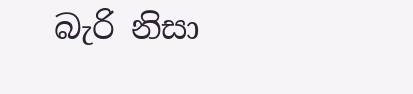බැරි නිසා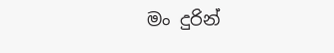මං දුරින්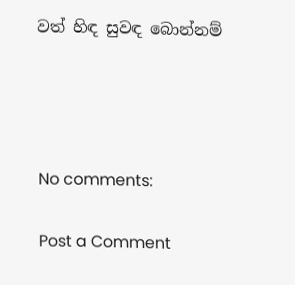වත් හිඳ සුවඳ බොන්නම්




No comments:

Post a Comment